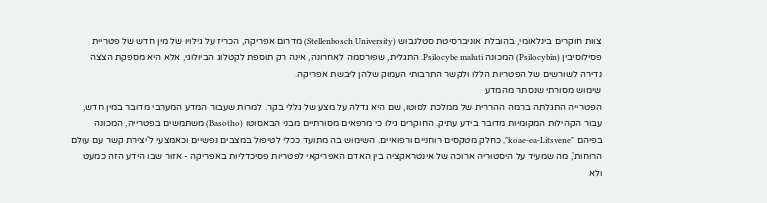צוות חוקרים בינלאומי, בהובלת אוניברסיטת סטלנבוש (Stellenbosch University) מדרום אפריקה, הכריז על גילויו של מין חדש של פטריית פסילוסיבין (Psilocybin) המכונה Psilocybe maluti. התגלית, שפורסמה לאחרונה, אינה רק תוספת לקטלוג הביולוגי, אלא היא מספקת הצצה נדירה לשורשים של הפטריות הללו ולקשר התרבותי העמוק שלהן ליבשת אפריקה.
שימוש מסורתי שנסתר מהמדע
הפטרייה התגלתה ברמה ההררית של ממלכת לסוטו, שם היא גדלה על מצע של גללי בקר. למרות שעבור המדע המערבי מדובר במין חדש, עבור הקהילות המקומיות מדובר בידע עתיק. החוקרים גילו כי מרפאים מסורתיים מבני הבאסוטו (Basotho) משתמשים בפטרייה, המכונה בפיהם "koae-ea-Litsvene", כחלק מטקסים רוחניים ורפואיים. השימוש בה מתועד ככלי לטיפול במצבים נפשיים וכאמצעי ל'יצירת קשר עם עולם הרוחות', מה שמעיד על היסטוריה ארוכה של אינטראקציה בין האדם האפריקאי לפטריות פסיכדליות באפריקה - אזור שבו הידע הזה כמעט ולא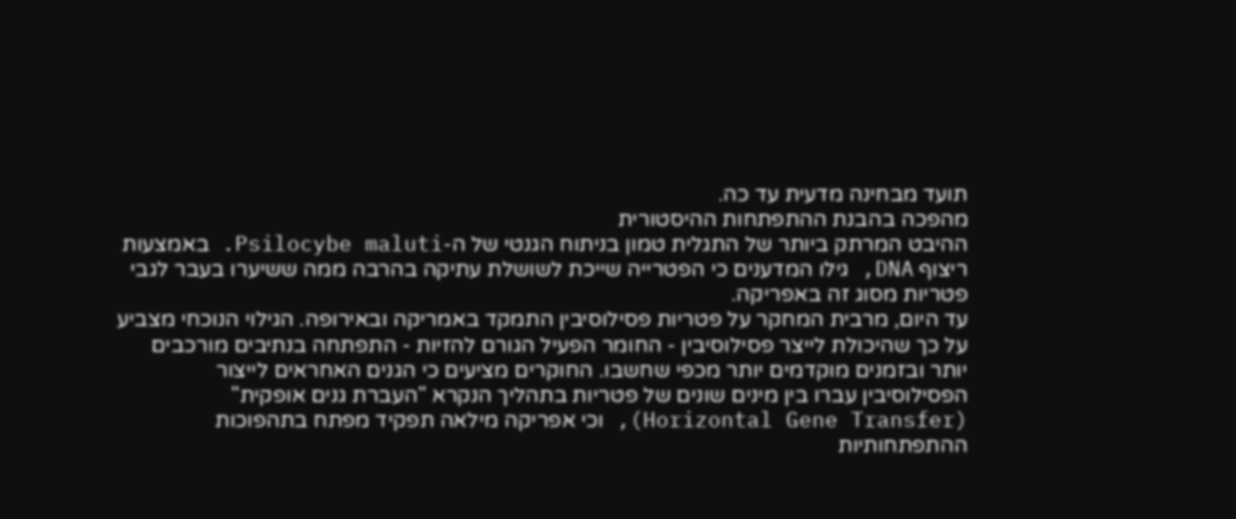תועד מבחינה מדעית עד כה.
מהפכה בהבנת ההתפתחות ההיסטורית
ההיבט המרתק ביותר של התגלית טמון בניתוח הגנטי של ה-Psilocybe maluti. באמצעות ריצוף DNA, גילו המדענים כי הפטרייה שייכת לשושלת עתיקה בהרבה ממה ששיערו בעבר לגבי פטריות מסוג זה באפריקה.
עד היום, מרבית המחקר על פטריות פסילוסיבין התמקד באמריקה ובאירופה. הגילוי הנוכחי מצביע על כך שהיכולת לייצר פסילוסיבין - החומר הפעיל הגורם להזיות - התפתחה בנתיבים מורכבים יותר ובזמנים מוקדמים יותר מכפי שחשבו. החוקרים מציעים כי הגנים האחראים לייצור הפסילוסיבין עברו בין מינים שונים של פטריות בתהליך הנקרא "העברת גנים אופקית" (Horizontal Gene Transfer), וכי אפריקה מילאה תפקיד מפתח בתהפוכות ההתפתחותיות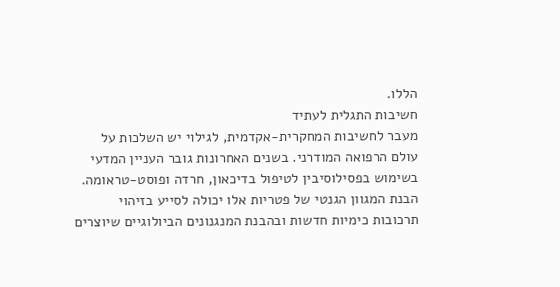הללו.
חשיבות התגלית לעתיד
מעבר לחשיבות המחקרית-אקדמית, לגילוי יש השלכות על עולם הרפואה המודרני. בשנים האחרונות גובר העניין המדעי בשימוש בפסילוסיבין לטיפול בדיכאון, חרדה ופוסט-טראומה. הבנת המגוון הגנטי של פטריות אלו יכולה לסייע בזיהוי תרכובות כימיות חדשות ובהבנת המנגנונים הביולוגיים שיוצרים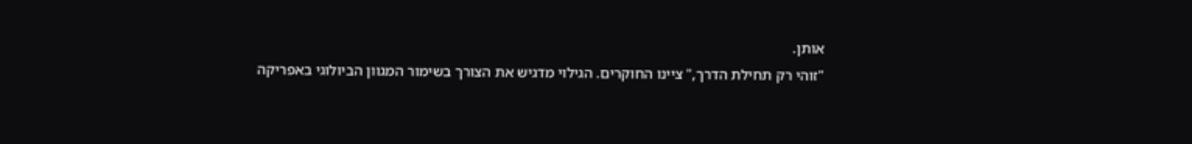אותן.
"זוהי רק תחילת הדרך," ציינו החוקרים. הגילוי מדגיש את הצורך בשימור המגוון הביולוגי באפריקה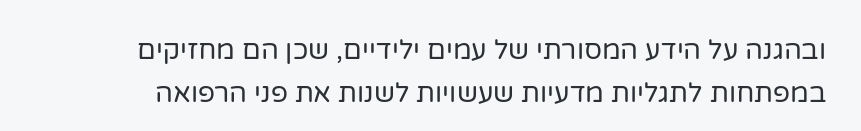ובהגנה על הידע המסורתי של עמים ילידיים, שכן הם מחזיקים במפתחות לתגליות מדעיות שעשויות לשנות את פני הרפואה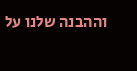וההבנה שלנו על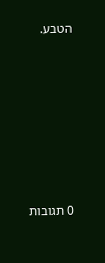הטבע.







0 תגובות